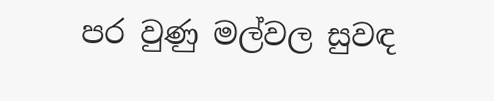පර වුණු මල්වල සුවඳ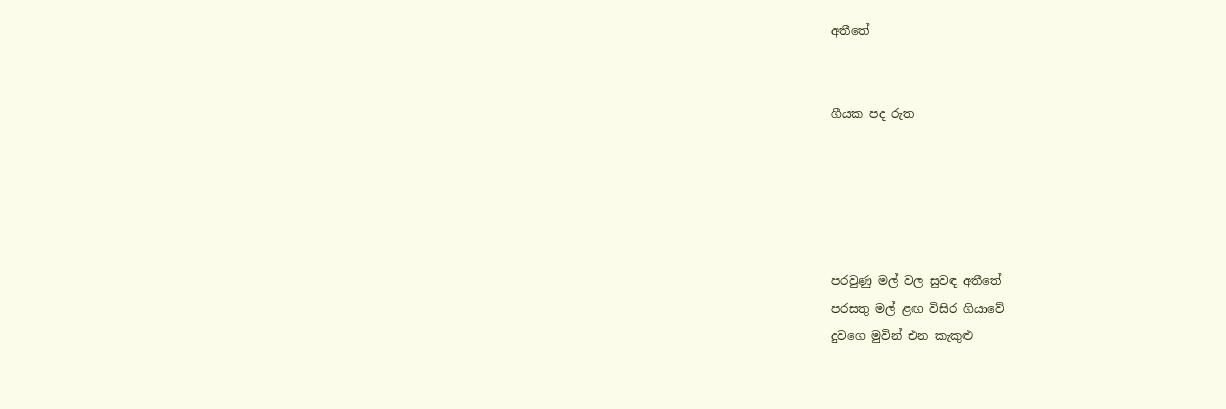අතීතේ


ගීයක පද රුත





පරවුණු මල් වල සුවඳ අතීතේ
පරසතු මල් ළඟ විසිර ගියාවේ
දුවගෙ මුවින් එන කැකුළු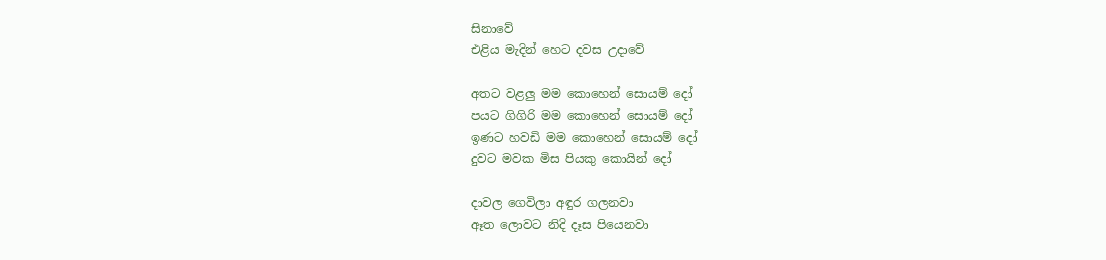සිනාවේ
එළිය මැදින් හෙට දවස උදාවේ

අතට වළලු මම කොහෙන් සොයම් දෝ
පයට ගිගිරි මම කොහෙන් සොයම් දෝ
ඉණට හවඩි මම කොහෙන් සොයම් දෝ
දුවට මවක මිස පියකු කොයින් දෝ

දාවල ගෙවිලා අඳුර ගලනවා
ඈත ලොවට නිදි දෑස පියෙනවා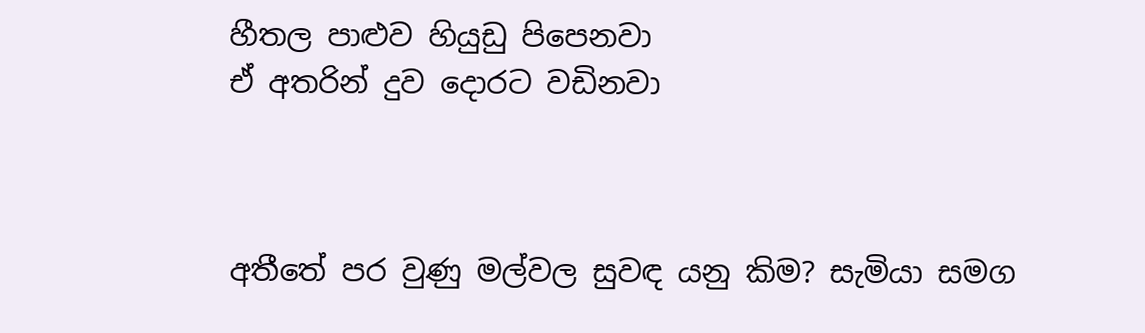හීතල පාළුව හියුඩු පිපෙනවා
ඒ අතරින් දුව දොරට වඩිනවා



අතීතේ පර වුණු මල්වල සුවඳ යනු කිම? සැමියා සමග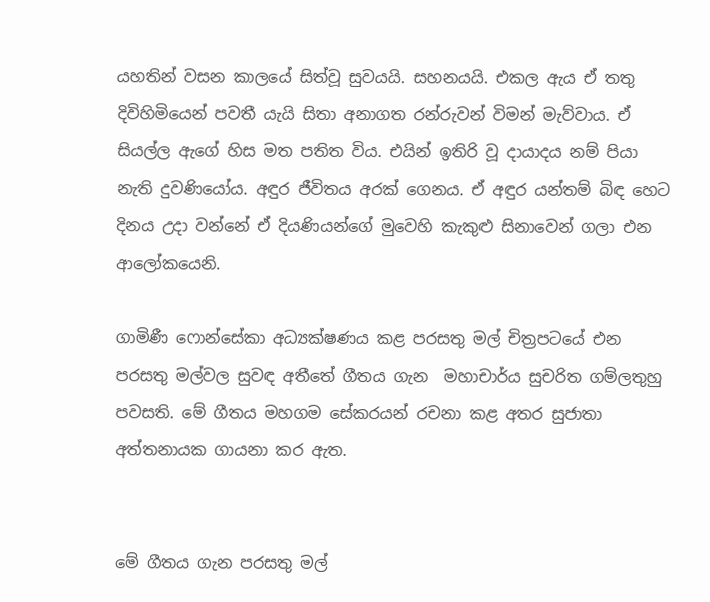යහතින් වසන කාලයේ සිත්වූ සුවයයි. සහනයයි. එකල ඇය ඒ තතු දිවිහිමියෙන් පවතී යැයි සිතා අනාගත රන්රුවන් විමන් මැව්වාය. ඒ සියල්ල ඇගේ හිස මත පතිත විය. එයින් ඉතිරි වූ දායාදය නම් පියා නැති දුවණියෝය. අඳුර ජීවිතය අරක් ගෙනය. ඒ අඳුර යන්තම් බිඳ හෙට දිනය උදා වන්නේ ඒ දියණියන්ගේ මුවෙහි කැකුළු සිනාවෙන් ගලා එන ආලෝකයෙනි.

ගාමිණී ෆොන්සේකා අධ්‍යක්ෂණය කළ පරසතු මල් චිත්‍රපටයේ එන පරසතු මල්වල සුවඳ අතීතේ ගීතය ගැන  මහාචාර්ය සුචරිත ගම්ලතුහු පවසති. මේ ගීතය මහගම සේකරයන් රචනා කළ අතර සුජාතා අත්තනායක ගායනා කර ඇත.


මේ ගීතය ගැන පරසතු මල්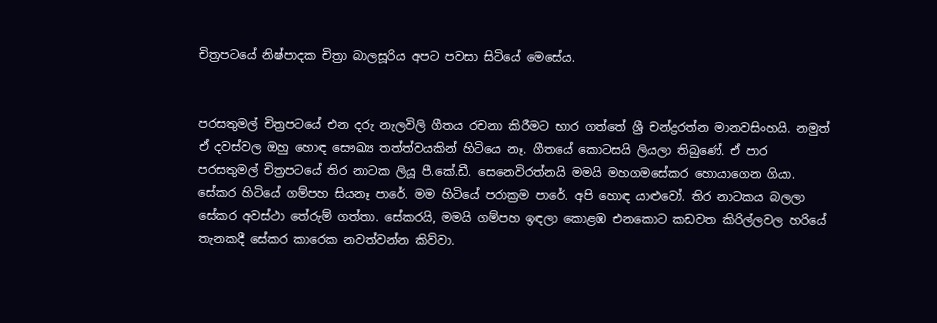චිත්‍රපටයේ නිෂ්පාදක චිත්‍රා බාලසූරිය අපට පවසා සිටියේ මෙසේය.


පරසතුමල් චිත්‍රපටයේ එන දරු නැලවිලි ගීතය රචනා කිරීමට භාර ගත්තේ ශ්‍රී චන්ද්‍රරත්න මානවසිංහයි. නමුත් ඒ දවස්වල ඔහු හොඳ සෞඛ්‍ය තත්ත්වයකින් හිටියෙ නෑ. ගීතයේ කොටසයි ලියලා තිබුණේ. ඒ පාර පරසතුමල් චිත්‍රපටයේ තිර නාටක ලියූ පී.කේ.ඩී. සෙනෙවිරත්නයි මමයි මහගමසේකර හොයාගෙන ගියා. සේකර හිටියේ ගම්පහ සියනෑ පාරේ. මම හිටියේ පරාක්‍රම පාරේ. අපි හොඳ යාළුවෝ. තිර නාටකය බලලා සේකර අවස්ථා තේරුම් ගත්තා. සේකරයි, මමයි ගම්පහ ඉඳලා කොළඹ එනකොට කඩවත කිරිල්ලවල හරියේ තැනකදී සේකර කාරෙක නවත්වන්න කිව්වා.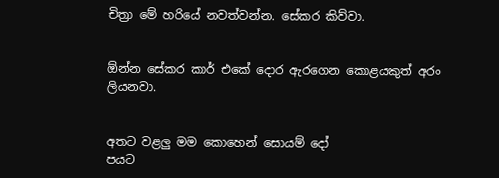චිත්‍රා මේ හරියේ නවත්වන්න. සේකර කිව්වා.


ඕන්න සේකර කාර් එකේ දොර ඇරගෙන කොළයකුත් අරං ලියනවා.


අතට වළලු මම කොහෙන් සොයම් දෝ
පයට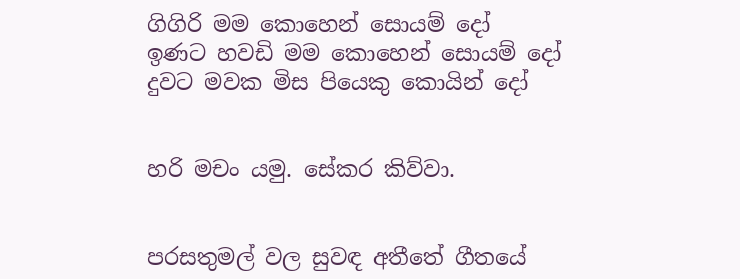ගිගිරි මම කොහෙන් සොයම් දෝ
ඉණට හවඩි මම කොහෙන් සොයම් දෝ
දුවට මවක මිස පියෙකු කොයින් දෝ


හරි මචං යමු. සේකර කිව්වා.


පරසතුමල් වල සුවඳ අතීතේ ගීතයේ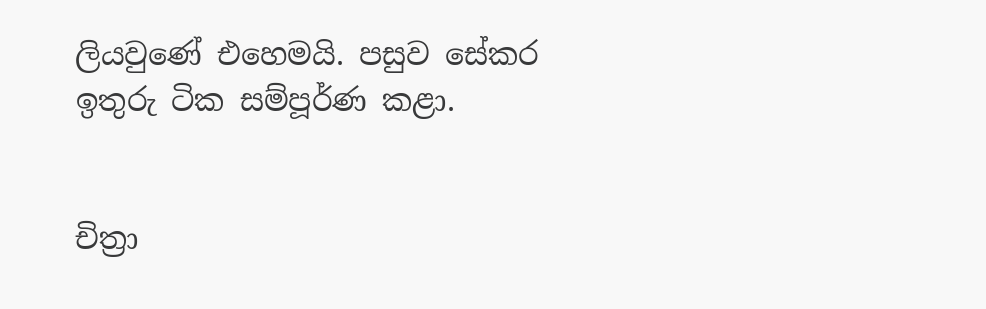ලියවුණේ එහෙමයි. පසුව සේකර ඉතුරු ටික සම්පූර්ණ කළා.


චිත්‍රා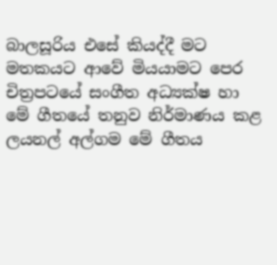බාලසූරිය එසේ කියද්දී මට මතකයට ආවේ මියයාමට පෙර චිත්‍රපටයේ සංගීත අධ්‍යක්ෂ හා මේ ගීතයේ තනුව නිර්මාණය කළ ලයනල් අල්ගම මේ ගීතය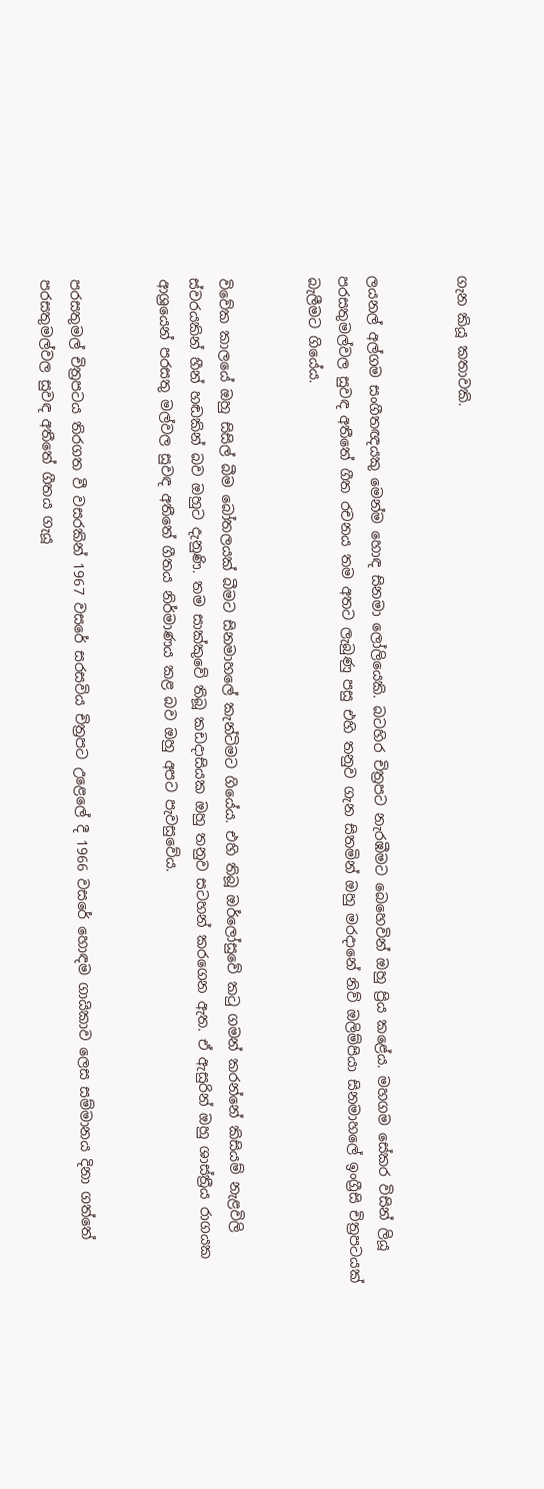ගැන කියූ කතාවකි.


ලයනල් අල්ගම සංගීතඥයකු මෙන්ම හොඳ සිනමා ලෝලියෙකි. බටහිර චිත්‍රපට නැරඹීමට බෙහෙවින් ඔහු ප්‍රිය කළේය. මහගම සේකර විසින් ලියූ පරසතුමල්වල සුවඳ අතීතේ ගීත රචනය තම අතට ලැබුණු පසු එහි තනුව ගැන සිතමින් ඔහු මරදානේ නිව් ඔලිම්පියා සිනමාහලේ ඉංග්‍රීසි චිත්‍රපටයක් බැලීමට ගියේය.


විවේක කාලයේ ඔහු සිසිල් බීම බෝතලයක් බීමට සිනමාහලේ කැන්ටිමට ගියේය. එහි තිබූ ඔර්ලෝසුවේ කටු ගමන් කරන්නේ කිසියම් නැළවිලි ස්වරයකින් හීන් හඬකින් බව ඔහුට දැනුණි. තම සාක්කුවේ තිබූ කඩදාසියක ඔහු තනුව සටහන් කරගෙන ඇත. ඒ ඇසුරින් ඔහු ශාස්ත්‍රීය රාගයක ආශ්‍රයෙන් පරසතු මල්වල සුවඳ අතීතේ ගීතය නිර්මාණය කළ බව ඔහු අපට පැවසුවේය.


පරසතුමල් චිත්‍රපටය තිරගත වී වසරකින් 1967 වසරේ සරසවිය චිත්‍රපට උළෙලේ දී 1966 වසරේ හොඳම ගායිකාව ලෙස සම්මානය දිනා ගත්තේ පරසතුමල්වල සුවඳ අතීතේ ගීතය ගැයූ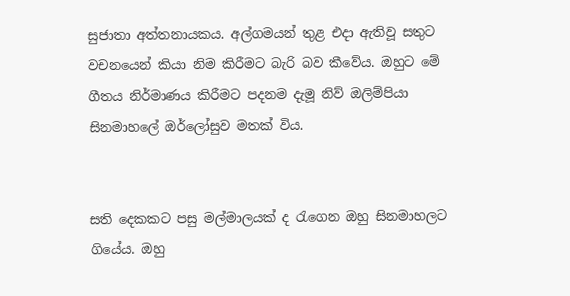සුජාතා අත්තනායකය. අල්ගමයන් තුළ එදා ඇතිවූ සතුට වචනයෙන් කියා නිම කිරීමට බැරි බව කීවේය. ඔහුට මේ ගීතය නිර්මාණය කිරීමට පදනම දැමූ නිව් ඔලිම්පියා සිනමාහලේ ඔර්ලෝසුව මතක් විය.


සති දෙකකට පසු මල්මාලයක් ද රැගෙන ඔහු සිනමාහලට ගියේය. ඔහු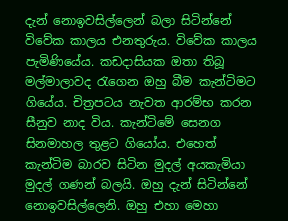දැන් නොඉවසිල්ලෙන් බලා සිටින්නේ විවේක කාලය එනතුරුය. විවේක කාලය පැමිණියේය. කඩදාසියක ඔතා තිබූ මල්මාලාවද රැගෙන ඔහු බීම කැන්ටිමට ගියේය. චිත්‍රපටය නැවත ආරම්භ කරන සීනුව නාද විය. කැන්ටිමේ සෙනග සිනමාහල තුළට ගියෝය. එහෙත් කැන්ටිම බාරව සිටින මුදල් අයකැමියා මුදල් ගණන් බලයි. ඔහු දැන් සිටින්නේ නොඉවසිල්ලෙනි. ඔහු එහා මෙහා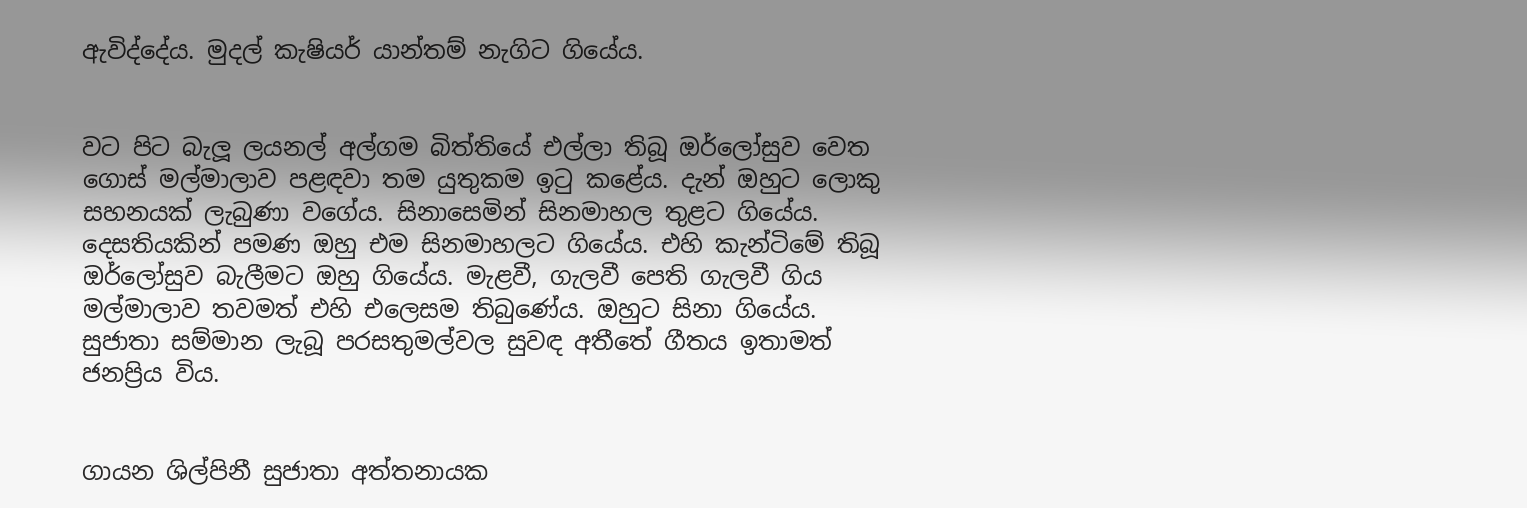ඇවිද්දේය. මුදල් කැෂියර් යාන්තම් නැගිට ගියේය.


වට පිට බැලූ ලයනල් අල්ගම බිත්තියේ එල්ලා තිබූ ඔර්ලෝසුව වෙත ගොස් මල්මාලාව පළඳවා තම යුතුකම ඉටු කළේය. දැන් ඔහුට ලොකු සහනයක් ලැබුණා වගේය. සිනාසෙමින් සිනමාහල තුළට ගියේය.
දෙසතියකින් පමණ ඔහු එම සිනමාහලට ගියේය. එහි කැන්ටිමේ තිබූ ඔර්ලෝසුව බැලීමට ඔහු ගියේය. මැළවී, ගැලවී පෙති ගැලවී ගිය මල්මාලාව තවමත් එහි එලෙසම තිබුණේය. ඔහුට සිනා ගියේය. සුජාතා සම්මාන ලැබූ පරසතුමල්වල සුවඳ අතීතේ ගීතය ඉතාමත් ජනප්‍රිය විය.


ගායන ශිල්පිනී සුජාතා අත්තනායක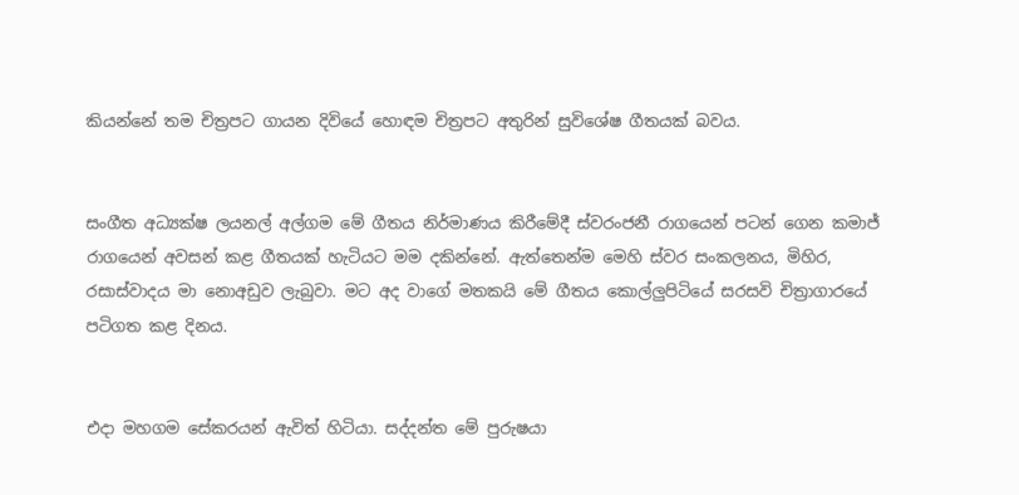කියන්නේ තම චිත්‍රපට ගායන දිවියේ හොඳම චිත්‍රපට අතුරින් සුවිශේෂ ගීතයක් බවය.


සංගීත අධ්‍යක්ෂ ලයනල් අල්ගම මේ ගීතය නිර්මාණය කිරීමේදී ස්වරංජනී රාගයෙන් පටන් ගෙන කමාජ් රාගයෙන් අවසන් කළ ගීතයක් හැටියට මම දකින්නේ. ඇත්තෙන්ම මෙහි ස්වර සංකලනය, මිහිර, රසාස්වාදය මා නොඅඩුව ලැබුවා. මට අද වාගේ මතකයි මේ ගීතය කොල්ලුපිටියේ සරසවි චිත්‍රාගාරයේ පටිගත කළ දිනය.


එදා මහගම සේකරයන් ඇවිත් හිටියා. සද්දන්ත මේ පුරුෂයා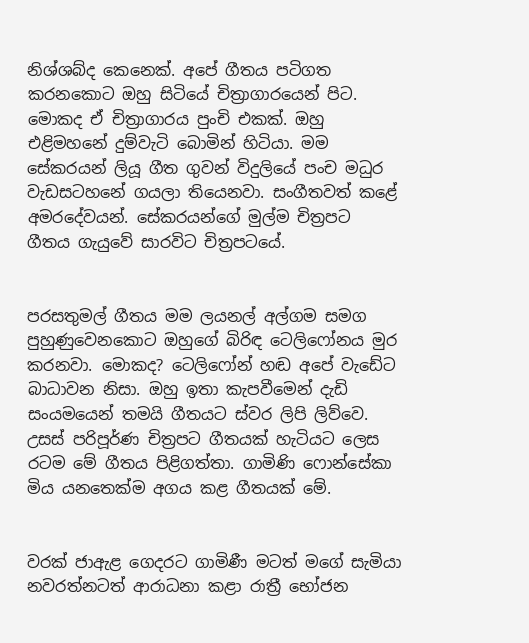නිශ්ශබ්ද කෙනෙක්. අපේ ගීතය පටිගත කරනකොට ඔහු සිටියේ චිත්‍රාගාරයෙන් පිට. මොකද ඒ චිත්‍රාගාරය පුංචි එකක්. ඔහු එළිමහනේ දුම්වැටි බොමින් හිටියා. මම සේකරයන් ලියූ ගීත ගුවන් විදුලියේ පංච මධුර වැඩසටහනේ ගයලා තියෙනවා. සංගීතවත් කළේ අමරදේවයන්. සේකරයන්ගේ මුල්ම චිත්‍රපට ගීතය ගැයුවේ සාරවිට චිත්‍රපටයේ.


පරසතුමල් ගීතය මම ලයනල් අල්ගම සමග පුහුණුවෙනකොට ඔහුගේ බිරිඳ ටෙලිෆෝනය මුර කරනවා. මොකද? ටෙලිෆෝන් හඬ අපේ වැඩේට බාධාවන නිසා. ඔහු ඉතා කැපවීමෙන් දැඩි සංයමයෙන් තමයි ගීතයට ස්වර ලිපි ලිව්වෙ. උසස් පරිපූර්ණ චිත්‍රපට ගීතයක් හැටියට ලෙස රටම මේ ගීතය පිළිගත්තා. ගාමිණි ෆොන්සේකා මිය යනතෙක්ම අගය කළ ගීතයක් මේ.


වරක් ජාඇළ ගෙදරට ගාමිණී මටත් මගේ සැමියා නවරත්නටත් ආරාධනා කළා රාත්‍රී භෝජන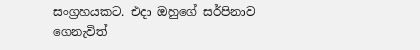සංග්‍රහයකට. එදා ඔහුගේ සර්පිනාව ගෙනැවිත්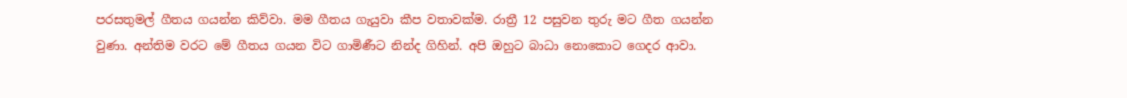පරසතුමල් ගීතය ගයන්න කිව්වා. මම ගීතය ගැයුවා කීප වතාවක්ම. රාත්‍රී 12 පසුවන තුරු මට ගීත ගයන්න වුණා. අන්තිම වරට මේ ගීතය ගයන විට ගාමිණීට නින්ද ගිහින්. අපි ඔහුට බාධා නොකොට ගෙදර ආවා.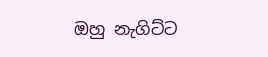ඔහු නැගිට්ට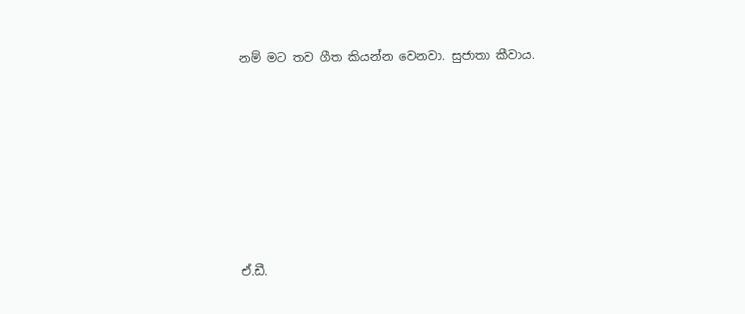නම් මට තව ගීත කියන්න වෙනවා. සුජාතා කීවාය.










ඒ.ඩී.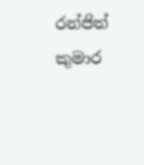රන්ජිත් කුමාර